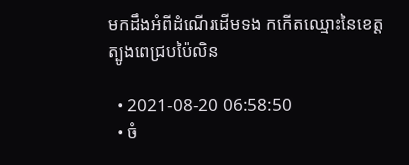មកដឹងអំពីដំណើរដើមទង កកើតឈ្មោះនៃខេត្តត្បូងពេជ្របប៉ៃលិន

  • 2021-08-20 06:58:50
  • ចំ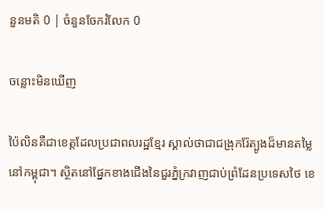នួនមតិ 0 | ចំនួនចែករំលែក 0

ចន្លោះមិនឃើញ

ប៉ៃលិនគឺជាខេត្តដែលប្រជាពលរដ្ឋខ្មែរ ស្គាល់ថាជាជង្រុករ៉ែត្បូងដ៏មានតម្លៃនៅកម្ពុជា។ ស្ថិតនៅផ្នែកខាងជើងនៃជួរភ្នំក្រវាញជាប់ព្រំដែនប្រទេសថៃ ខេ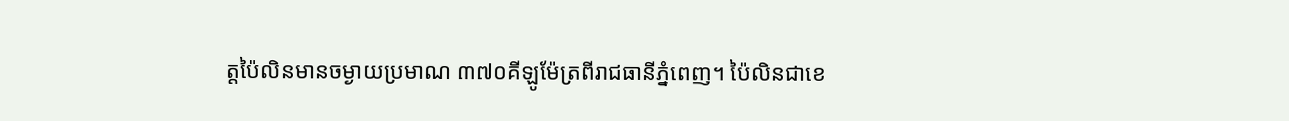ត្តប៉ៃលិនមានចម្ងាយប្រមាណ ៣៧០គីឡូម៉ែត្រពីរាជធានីភ្នំពេញ។ ប៉ៃលិនជាខេ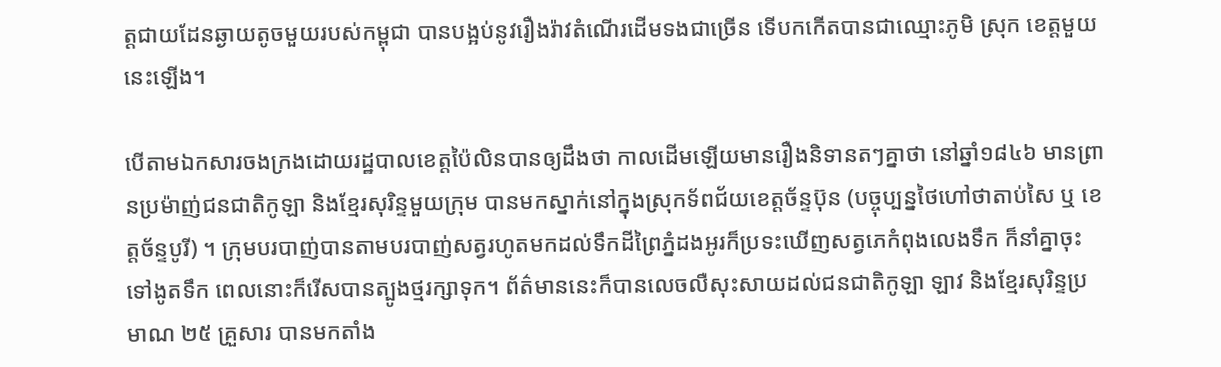ត្តជាយដែនឆ្ងាយតូចមួយរបស់កម្ពុជា បានបង្អប់នូវរឿងរ៉ាវតំណើរដើមទងជាច្រើន ទើបកកើតបានជាឈ្មោះភូមិ ស្រុក ខេត្តមួយនេះឡើង។

បើតាមឯកសារចងក្រងដោយរដ្ឋបាលខេត្តប៉ៃលិនបានឲ្យដឹងថា កាលដើមឡើយមានរឿងនិទានតៗគ្នាថា នៅឆ្នាំ១៨៤៦ មានព្រានប្រម៉ាញ់ជនជាតិកូឡា និងខ្មែរសុរិន្ទមួយក្រុម បានមកស្នាក់នៅក្នុងស្រុកទ័ពជ័យខេត្តច័ន្ទប៊ុន (បច្ចុប្បន្នថៃហៅថាតាប់សៃ ឬ ខេត្តច័ន្ទបូរី) ។ ក្រុមបរបាញ់បានតាមបរបាញ់សត្វរហូតមកដល់ទឹកដីព្រៃភ្នំដងអូរក៏ប្រទះឃើញសត្វភេកំពុងលេងទឹក ក៏នាំគ្នាចុះទៅងូតទឹក ពេលនោះក៏រើសបានត្បូងថ្មរក្សាទុក។ ព័ត៌មាននេះក៏បានលេចលឺសុះសាយដល់ជនជាតិកូឡា ឡាវ និងខ្មែរសុរិន្ទប្រមាណ ២៥ គ្រួសារ បានមកតាំង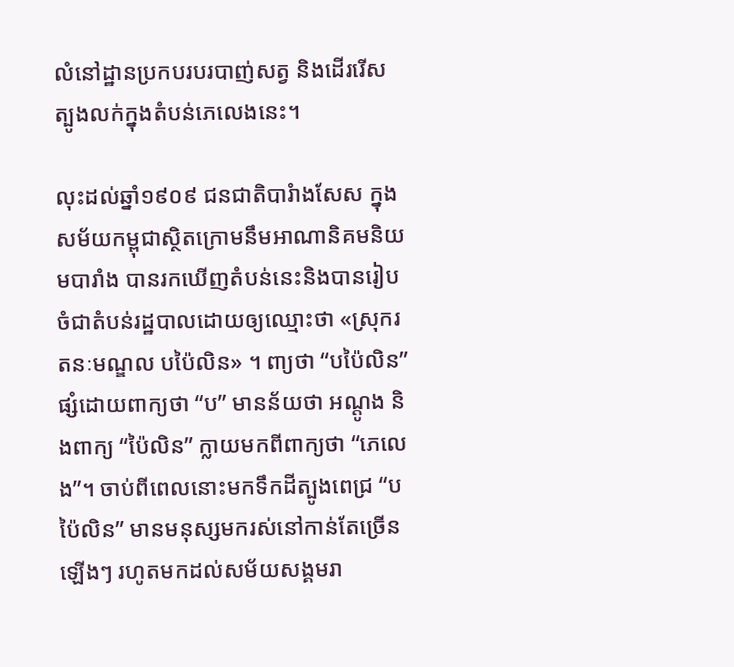លំនៅដ្ឋានប្រកបរបរបាញ់សត្វ និងដើររើសត្បូងលក់ក្នុងតំបន់ភេលេងនេះ។

លុះដល់ឆ្នាំ១៩០៩ ជនជាតិបារំាងសែស ក្នុងសម័យកម្ពុជាស្ថិតក្រោមនឹមអាណានិគមនិយមបារាំង បានរកឃើញតំបន់នេះនិងបានរៀបចំជាតំបន់រដ្ឋបាលដោយឲ្យឈ្មោះថា «ស្រុករតនៈមណ្ឌល បប៉ៃលិន» ។ ពា្យថា “បប៉ៃលិន” ផ្សំដោយពាក្យថា “ប” មានន័យថា អណ្តូង និងពាក្យ “ប៉ៃលិន” ក្លាយមកពីពាក្យថា “ភេលេង”។ ចាប់ពីពេលនោះមកទឹកដីត្បូងពេជ្រ “បប៉ៃលិន” មានមនុស្សមករស់នៅកាន់តែច្រើនឡើងៗ រហូតមកដល់សម័យសង្គមរា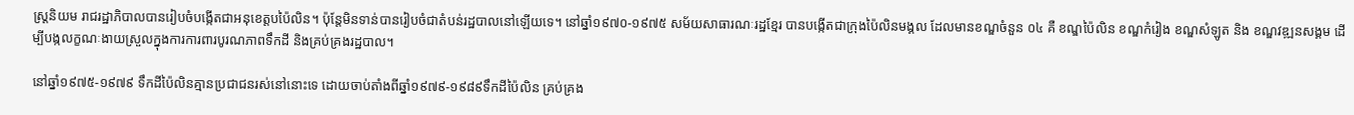ស្រ្តនិយម រាជរដ្ឋាភិបាលបានរៀបចំបង្កើតជាអនុខេត្តបប៉ៃលិន។ ប៉ុន្តែមិនទាន់បានរៀបចំជាតំបន់រដ្ឋបាលនៅឡើយទេ។ នៅឆ្នាំ១៩៧០-១៩៧៥ សម័យសាធារណៈរដ្ឋខ្មែរ បានបង្កើតជាក្រុងប៉ៃលិនមង្គល ដែលមានខណ្ឌចំនួន ០៤ គឺ ខណ្ឌប៉ៃលិន ខណ្ឌកំរៀង ខណ្ឌសំឡូត និង ខណ្ឌវឌ្ឍនសង្គម ដើម្បីបង្កលក្ខណៈងាយស្រួលក្នុងការការពារបូរណភាពទឹកដី និងគ្រប់គ្រងរដ្ឋបាល។

នៅឆ្នាំ១៩៧៥-១៩៧៩ ទឹកដីប៉ៃលិនគ្មានប្រជាជនរស់នៅនោះទេ ដោយចាប់តាំងពីឆ្នាំ១៩៧៩-១៩៨៩ទឹកដីប៉ៃលិន គ្រប់គ្រង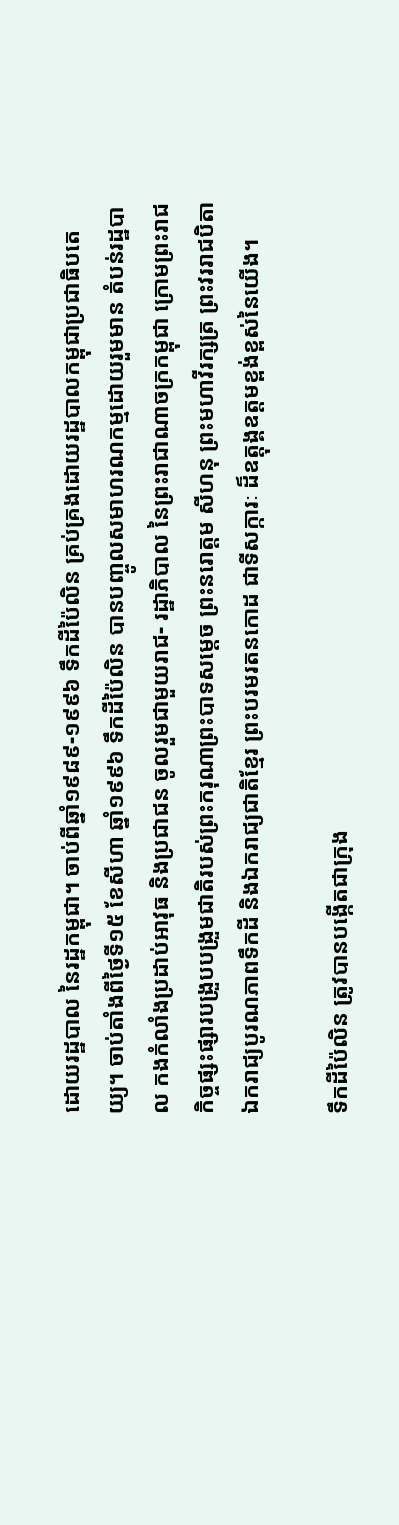ដោយរដ្ឋបាល នៃរដ្ឋកម្ពុជា។ ចាប់ពីឆ្នាំ១៩៨៩-១៩៩៦ ទឹកដីប៉ៃលិន គ្រប់គ្រងដោយរដ្ឋបាលកម្ពុជាប្រជាធិបតេយ្យ។ ចាប់តាំងពីថ្ងៃទី១៥ ខែសីហា ឆ្នាំ១៩៩៦ ទឹកដីប៉ៃលិន បានបញ្ចូលសមាហរណកម្មដោយរួមមាន តំបន់រដ្ឋបាល កងកំលាំងប្រដាប់អាវុធ និងប្រជាជន ចូលរួមជាមួយរាជ- រដ្ឋាភិបាល នៃព្រះរាជាណាចក្រកម្ពុជា ក្រោមព្រះរាជកិច្ចផ្សះផ្សារបង្រួបបង្រួមជាតិរបស់ព្រះករុណាព្រះបាទសម្តេច ព្រះនរោត្តម សីហនុ ព្រះមហាវីរក្សត្រ ព្រះវររាជបិតាឯករាជ្យបូរណភាពទឹកដី និងឯករាជ្យជាតិខ្មែរ ព្រះបរមរតនកោដ ជាទីសក្ការៈ ដ៏ឧត្តុង្គឧត្តមខ្ពង់ខ្ពស់នៃយើង។

ទឹកដីប៉ៃលិន ត្រូវបានបង្កើតជាក្រុង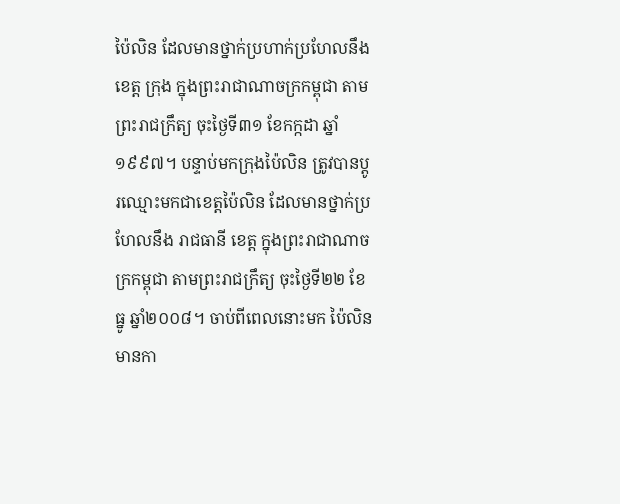ប៉ៃលិន ដែលមានថ្នាក់ប្រហាក់ប្រហែលនឹង ខេត្ត ក្រុង ក្នុងព្រះរាជាណាចក្រកម្ពុជា តាមព្រះរាជក្រឹត្យ ចុះថ្ងៃទី៣១ ខែកក្កដា ឆ្នាំ១៩៩៧។ បន្ទាប់មកក្រុងប៉ៃលិន ត្រូវបានប្តូរឈ្មោះមកជាខេត្តប៉ៃលិន ដែលមានថ្នាក់ប្រហែលនឹង រាជធានី ខេត្ត ក្នុងព្រះរាជាណាចក្រកម្ពុជា តាមព្រះរាជក្រឹត្យ ចុះថ្ងៃទី២២ ខែធ្នូ ឆ្នាំ២០០៨។ ចាប់ពីពេលនោះមក ប៉ៃលិនមានកា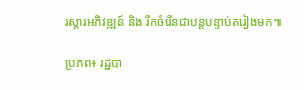រស្តារអភិវឌ្ឍន៍ និង រីកចំរើនជាបន្តបន្ទាប់តរៀងមក៕

ប្រភព៖ រដ្ឋបា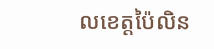លខេត្តប៉ៃលិន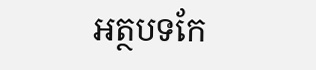អត្ថបទកែ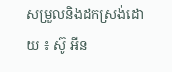សម្រួលនិងដកស្រង់ដោយ ៖ ស៊ូ អីន